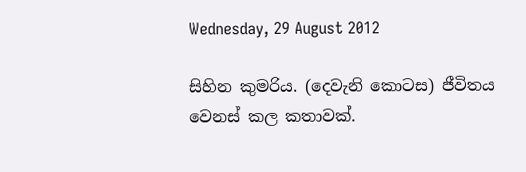Wednesday, 29 August 2012

සිහින කුමරිය. (දෙවැනි කොටස) ජීවිතය වෙනස් කල කතාවක්.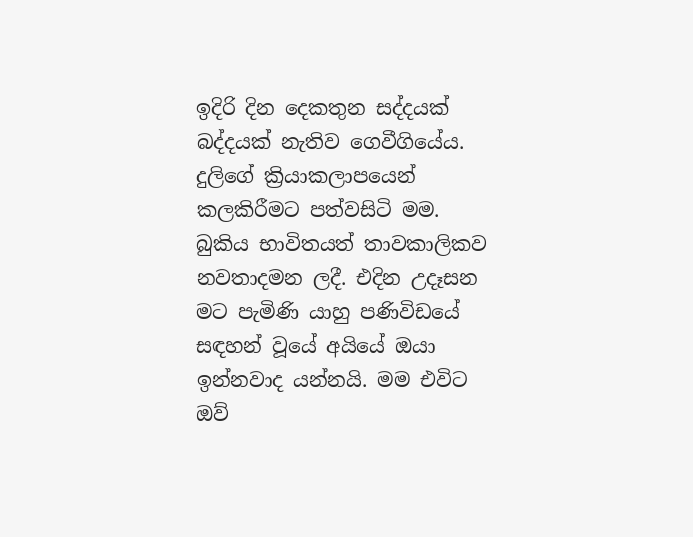ඉදිරි දින දෙකතුන සද්දයක් බද්දයක් නැතිව ගෙවීගියේය. දුලිගේ ක්‍රියාකලාපයෙන් කලකිරීමට පත්වසිටි මම. බුකිය භාවිතයත් තාවකාලිකව නවතාදමන ලදී. එදින උදෑසන මට පැමිණි යාහු පණිවිඩයේ සඳහන් වූයේ අයියේ ඔයා ඉන්නවාද යන්නයි. මම එවිට ඔව්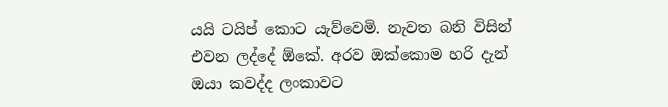යයි ටයිප් කොට යැව්වෙමි. නැවත බනි විසින් එවන ලද්දේ ඕකේ. අරව ඔක්කොම හරි දැන් ඔයා කවද්ද ලංකාවට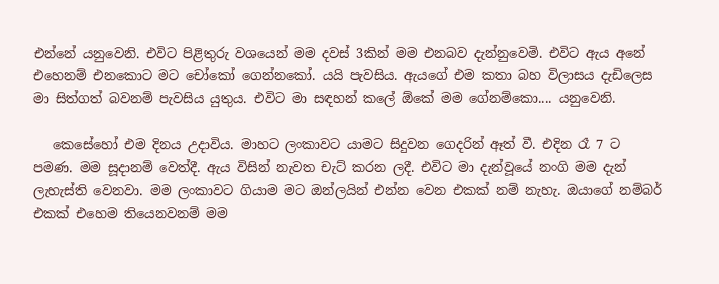එන්නේ යනුවෙනි. එවිට පිළිතුරු වශයෙන් මම දවස් 3කින් මම එනබව දැන්නුවෙමි. එවිට ඇය අනේ එහෙනම් එනකොට මට චෝකෝ ගෙන්නකෝ. යයි පැවසිය. ඇයගේ එම කතා බහ විලාසය දැඩිලෙස මා සිත්ගත් බවනම් පැවසිය යුතුය. එවිට මා සඳහන් කලේ ඕකේ මම ගේනම්කො.... යනුවෙනි.

   කෙසේහෝ එම දිනය උදාවිය. මාහට ලංකාවට යාමට සිදුවන ගෙදරින් ඈත් වී. එදින රෑ 7 ට පමණ. මම සූදානම් වෙත්දී. ඇය විසින් නැවත චැට් කරන ලදී. එවිට මා දැන්වූයේ නංගි මම දැන් ලැහැස්ති වෙනවා. මම ලංකාවට ගියාම මට ඔන්ලයින් එන්න වෙන එකක් නම් නැහැ. ඔයාගේ නම්බර් එකක් එහෙම තියෙනවනම් මම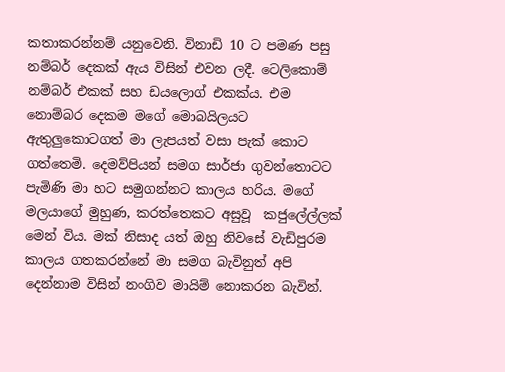කතාකරන්නම් යනුවෙනි. විනාඩි 10 ට පමණ පසු නම්බර් දෙකක් ඇය විසින් එවන ලදී. ටෙලිකොම් නම්බර් එකක් සහ ඩයලොග් එකක්ය. එම නොම්බර දෙකම මගේ මොබයිලයට ඇතුලුකොටගත් මා ලැපයත් වසා පැක් කොට ගත්තෙමි. දෙමව්පියන් සමග සාර්ජා ගුවන්තොටට පැමිණි මා හට සමුගන්නට කාලය හරිය. මගේ මලයාගේ මුහුණ, කරත්තෙකට අසුවූ  කජුලේල්ලක් මෙන් විය. මක් නිසාද යත් ඔහු නිවසේ වැඩිපුරම කාලය ගතකරන්නේ මා සමග බැවිනුත් අපි දෙන්නාම විසින් නංගිව මායිම් නොකරන බැවින්.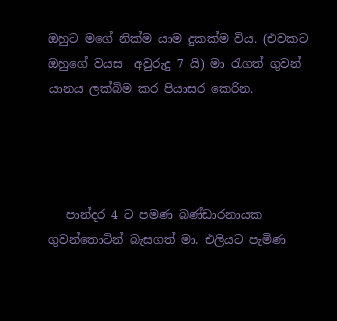ඔහුට මගේ නික්ම යාම දුකක්ම විය. (එවකට ඔහුගේ වයස  අවුරුදු 7 යි) මා රැගත් ගුවන් යානය ලක්බිම කර පියාසර කෙරින.




   පාන්දර 4 ට පමණ බණ්ඩාරනායක ගුවන්තොටින් බැසගත් මා. එලියට පැමිණ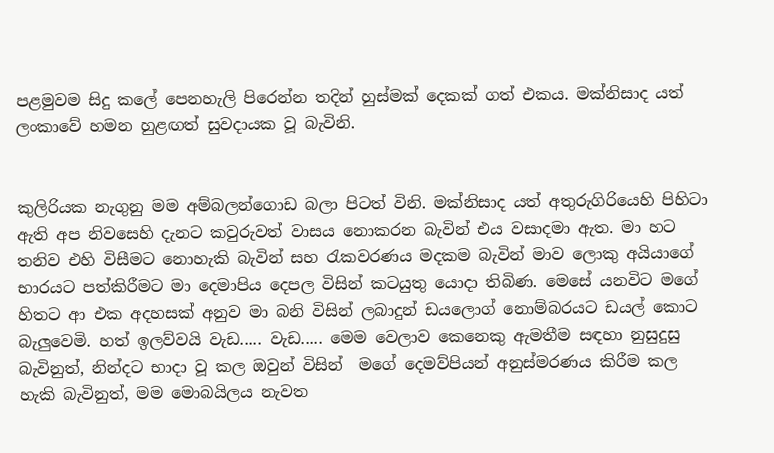පළමුවම සිදු කලේ පෙනහැලි පිරෙන්න තදින් හුස්මක් දෙකක් ගත් එකය. මක්නිසාද යත් ලංකාවේ හමන හුළඟත් සුවදායක වූ බැවිනි.


කුලිරියක නැගුනු මම අම්බලන්ගොඩ බලා පිටත් විනි. මක්නිසාද යත් අතුරුගිරියෙහි පිහිටා ඇති අප නිවසෙහි දැනට කවුරුවත් වාසය නොකරන බැවින් එය වසාදමා ඇත. මා හට තනිව එහි විසීමට නොහැකි බැවින් සහ රැකවරණය මදකම බැවින් මාව ලොකු අයියාගේ භාරයට පත්කිරීමට මා දෙමාපිය දෙපල විසින් කටයුතු යොදා තිබිණ. මෙසේ යනවිට මගේ හිතට ආ එක අදහසක් අනුව මා බනි විසින් ලබාදුන් ඩයලොග් නොම්බරයට ඩයල් කොට බැලුවෙමි. හත් ඉලව්වයි වැඩ..... වැඩ..... මෙම වෙලාව කෙනෙකු ඇමතීම සඳහා නුසුදුසු බැවිනුත්, නින්දට භාදා වූ කල ඔවුන් විසින්  මගේ දෙමව්පියන් අනුස්මරණය කිරීම කල හැකි බැවිනුත්, මම මොබයිලය නැවත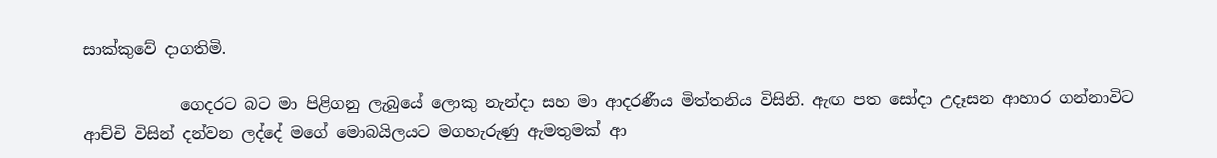සාක්කුවේ දාගතිමි.

            ගෙදරට බට මා පිළිගනු ලැබුයේ ලොකු නැන්දා සහ මා ආදරණීය මිත්තනිය විසිනි. ඇඟ පත සෝදා උදෑසන ආහාර ගන්නාවිට ආච්චි විසින් දන්වන ලද්දේ මගේ මොබයිලයට මගහැරුණු ඇමතුමක් ආ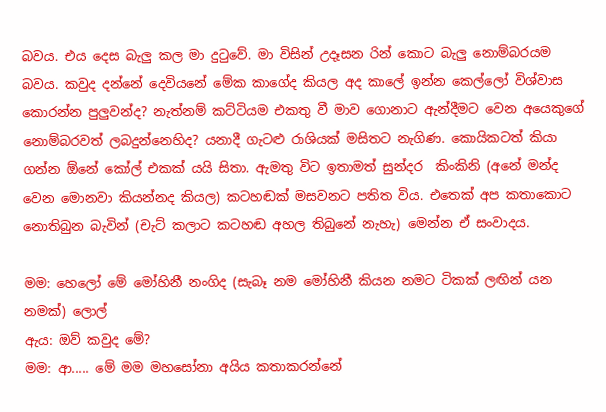බවය. එය දෙස බැලු කල මා දුටුවේ. මා විසින් උදෑසන රින් කොට බැලු නොම්බරයම බවය. කවුද දන්නේ දෙවියනේ මේක කාගේද කියල අද කාලේ ඉන්න කෙල්ලෝ විශ්වාස කොරන්න පුලුවන්ද? නැත්නම් කට්ටියම එකතු වී මාව ගොනාට ඇන්දීමට වෙන අයෙකුගේ නොම්බරවත් ලබදුන්නෙහිද? යනාදී ගැටළු රාශියක් මසිතට නැගිණ. කොයිකටත් කියා ගන්න ඕනේ කෝල් එකක් යයි සිතා. ඇමතු විට ඉතාමත් සුන්දර  කිංකිනි (අනේ මන්ද වෙන මොනවා කියන්නද කියල) කටහඬක් මසවනට පතිත විය. එතෙක් අප කතාකොට නොතිබුන බැවින් (චැට් කලාට කටහඬ අහල තිබුනේ නැහැ) මෙන්න ඒ සංවාදය.

මම: හෙලෝ මේ මෝහිනී නංගිද (සැබෑ නම මෝහිනී කියන නමට ටිකක් ලඟින් යන නමක්) ලොල්
ඇය: ඔව් කවුද මේ?
මම: ආ..... මේ මම මහසෝනා අයිය කතාකරන්නේ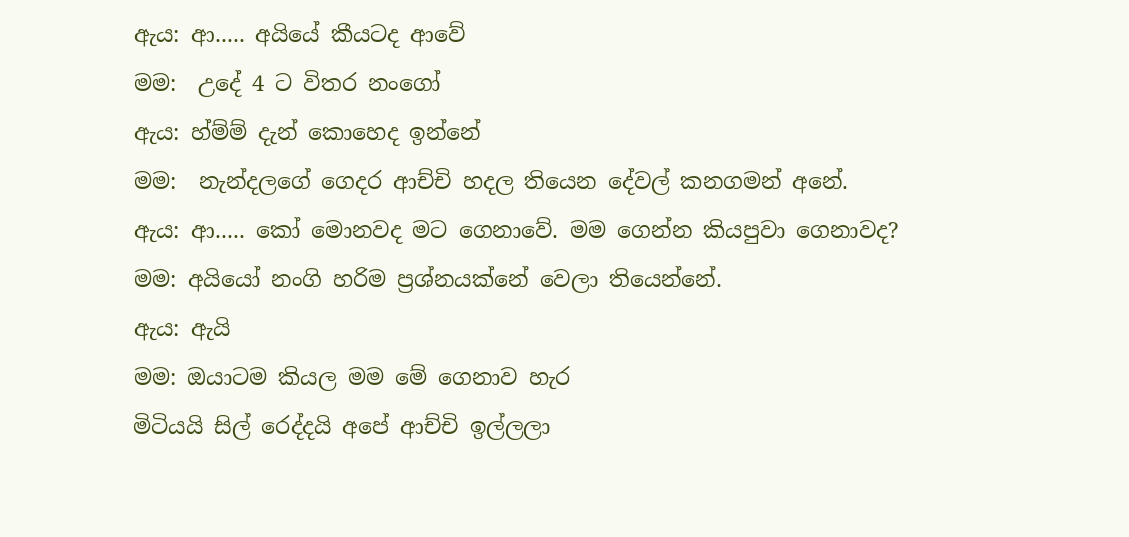ඇය: ආ..... අයියේ කීයටද ආවේ
මම:  උදේ 4 ට විතර නංගෝ
ඇය: හ්ම්ම් දැන් කොහෙද ඉන්නේ
මම:  නැන්දලගේ ගෙදර ආච්චි හදල තියෙන දේවල් කනගමන් අනේ.
ඇය: ආ..... කෝ මොනවද මට ගෙනාවේ. මම ගෙන්න කියපුවා ගෙනාවද?
මම: අයියෝ නංගි හරිම ප්‍රශ්නයක්නේ වෙලා තියෙන්නේ.
ඇය: ඇයි
මම: ඔයාටම කියල මම මේ ගෙනාව හැර
මිටියයි සිල් රෙද්දයි අපේ ආච්චි ඉල්ලලා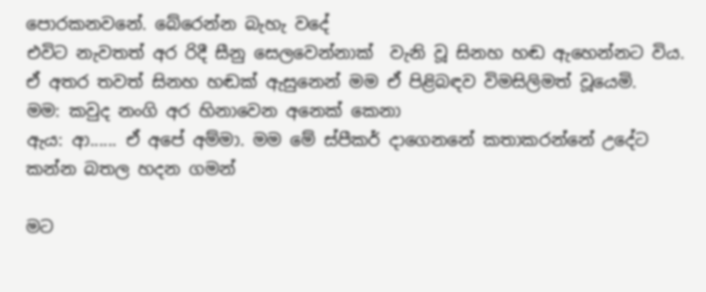පොරකනවනේ. බේරෙන්න බැහැ වදේ
එවිට නැවතත් අර රිදී සීනු සෙලවෙන්නාක්  වැනි වූ සිනහ හඬ ඇහෙන්නට විය. ඒ අතර තවත් සිනහ හඬක් ඇසුනෙන් මම ඒ පිළිබඳව විමසිලිමත් වූයෙමි.
මම: කවුද නංගි අර හිනාවෙන අනෙක් කෙනා
ඇය: ආ...... ඒ අපේ අම්මා. මම මේ ස්පීකර් දාගෙනනේ කතාකරන්නේ උදේට කන්න බතල හදන ගමන්

මට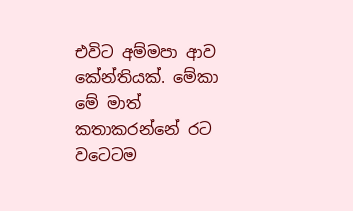එවිට අම්මපා ආව කේන්තියක්. මේකා මේ මාත් කතාකරන්නේ රට වටෙටම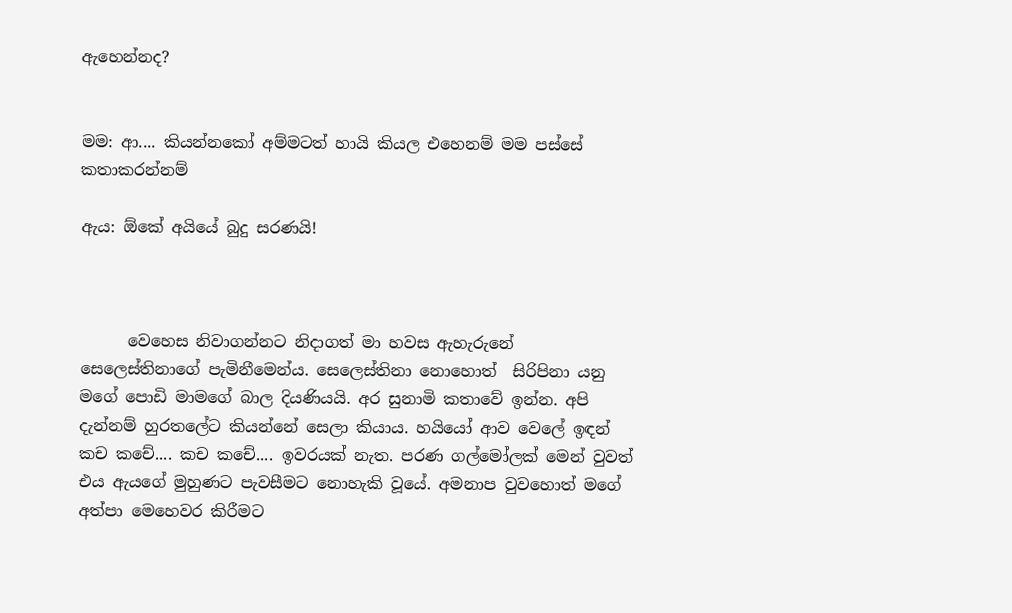ඇහෙන්නද?


මම: ආ.... කියන්නකෝ අම්මටත් හායි කියල එහෙනම් මම පස්සේ කතාකරන්නම්

ඇය: ඕකේ අයියේ බුදු සරණයි!



      වෙහෙස නිවාගන්නට නිදාගත් මා හවස ඇහැරුනේ සෙලෙස්තිනාගේ පැමිනීමෙන්ය. සෙලෙස්තිනා නොහොත්  සිරිපිනා යනු මගේ පොඩි මාමගේ බාල දියණියයි. අර සුනාමි කතාවේ ඉන්න. අපි දැන්නම් හුරතලේට කියන්නේ සෙලා කියාය. හයියෝ ආව වෙලේ ඉඳන් කච කචේ.... කච කචේ.... ඉවරයක් නැත. පරණ ගල්මෝලක් මෙන් වුවත් එය ඇයගේ මුහුණට පැවසීමට නොහැකි වූයේ. අමනාප වුවහොත් මගේ අත්පා මෙහෙවර කිරීමට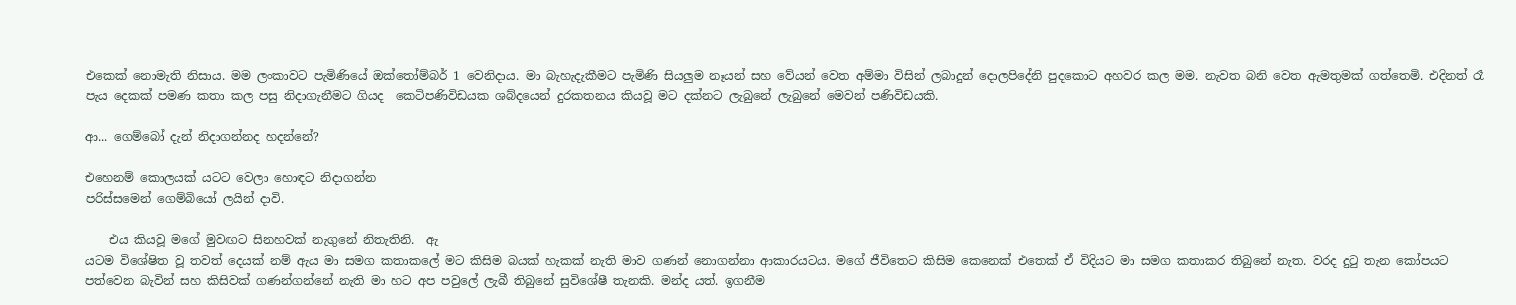එකෙක් නොමැති නිසාය. මම ලංකාවට පැමිණියේ ඔක්තෝම්බර් 1 වෙනිදාය. මා බැහැදැකීමට පැමිණි සියලුම නෑයන් සහ වේයන් වෙත අම්මා විසින් ලබාදුන් දොලපිදේනි පුදකොට අහවර කල මම. නැවත බනි වෙත ඇමතුමක් ගත්තෙමි. එදිනත් රෑ පැය දෙකක් පමණ කතා කල පසු නිදාගැනීමට ගියද  කෙටිපණිවිඩයක ශබ්දයෙන් දුරකතනය කියවූ මට දක්නට ලැබුනේ ලැබුනේ මෙවන් පණිවිඩයකි.

ආ... ගෙම්බෝ දැන් නිදාගන්නද හදන්නේ?

එහෙනම් කොලයක් යටට වෙලා හොඳට නිදාගන්න
පරිස්සමෙන් ගෙම්බියෝ ලයින් දාවි.

    එය කියවූ මගේ මුවඟට සිනහවක් නැගුනේ නිතැතිනි.  ඇ
යටම විශේෂිත වූ තවත් දෙයක් නම් ඇය මා සමග කතාකලේ මට කිසිම බයක් හැකක් නැති මාව ගණන් නොගන්නා ආකාරයටය. මගේ ජීවිතෙට කිසිම කෙනෙක් එතෙක් ඒ විදියට මා සමග කතාකර තිබුනේ නැත. වරද දුටු තැන කෝපයට පත්වෙන බැවින් සහ කිසිවක් ගණන්ගන්නේ නැති මා හට අප පවුලේ ලැබී තිබුනේ සුවිශේෂී තැනකි. මන්ද යත්. ඉගනීම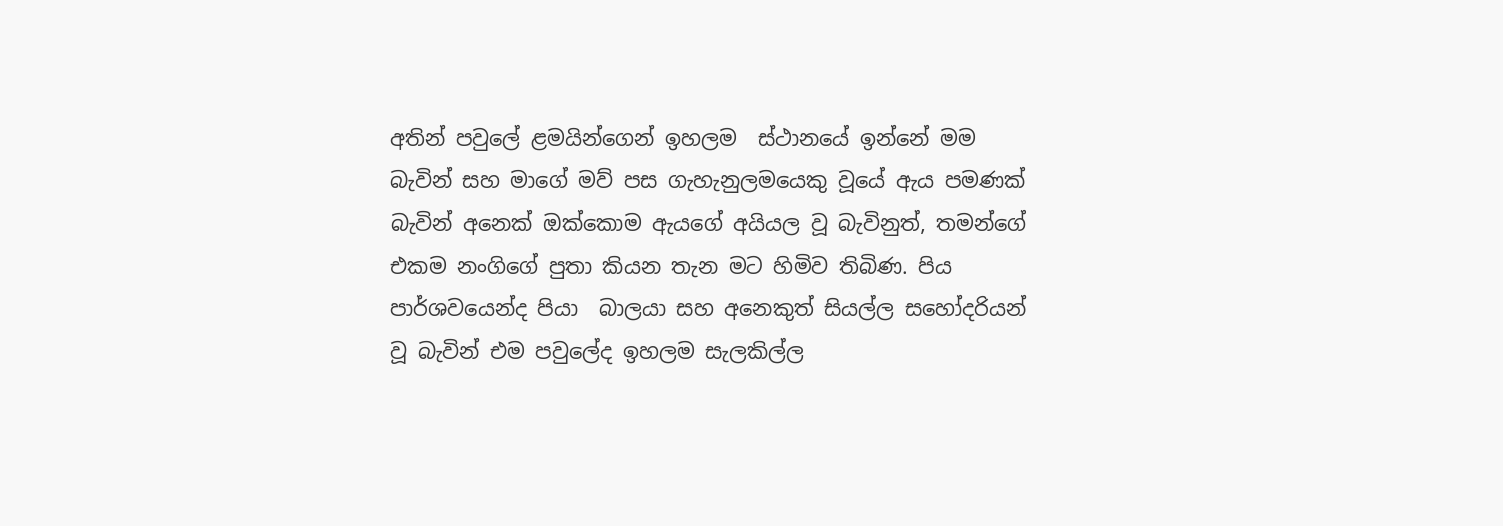අතින් පවුලේ ළමයින්ගෙන් ඉහලම  ස්ථානයේ ඉන්නේ මම බැවින් සහ මාගේ මව් පස ගැහැනුලමයෙකු වූයේ ඇය පමණක් බැවින් අනෙක් ඔක්කොම ඇයගේ අයියල වූ බැවිනුත්, තමන්ගේ එකම නංගිගේ පුතා කියන තැන මට හිමිව තිබිණ. පිය පාර්ශවයෙන්ද පියා  බාලයා සහ අනෙකුත් සියල්ල සහෝදරියන් වූ බැවින් එම පවුලේද ඉහලම සැලකිල්ල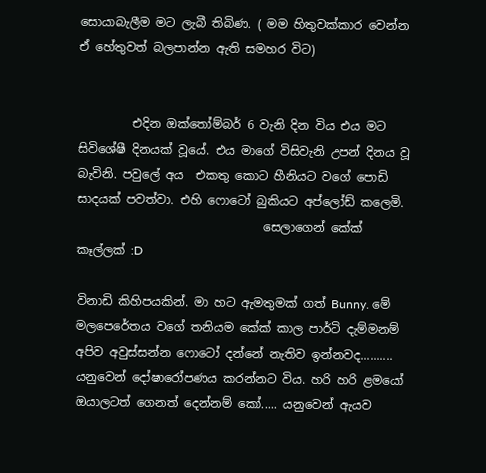සොයාබැලීම මට ලැබී තිබිණ. ( මම හිතුවක්කාර වෙන්න ඒ හේතුවත් බලපාන්න ඇති සමහර විට)


         එදින ඔක්තෝම්බර් 6 වැනි දින විය එය මට සිවිශේෂී දිනයක් වූයේ. එය මාගේ විසිවැනි උපන් දිනය වූ බැවිනි. පවුලේ අය  එකතු කොට හීනියට වගේ පොඩි සාදයක් පවත්වා. එහි ෆොටෝ බුකියට අප්ලෝඩ් කලෙමි.
                               සෙලාගෙන් කේක් කෑල්ලක් :D

විනාඩි කිහිපයකින්. මා හට ඇමතුමක් ගත් Bunny. මේ මලපෙරේතය වගේ තනියම කේක් කාල පාර්ටි දැම්මනම් අපිව අවුස්සන්න ෆොටෝ දන්නේ නැතිව ඉන්නවද.......... යනුවෙන් දෝෂාරෝපණය කරන්නට විය. හරි හරි ළමයෝ ඔයාලටත් ගෙනත් දෙන්නම් කෝ..... යනුවෙන් ඇයව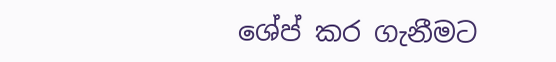ශේප් කර ගැනීමට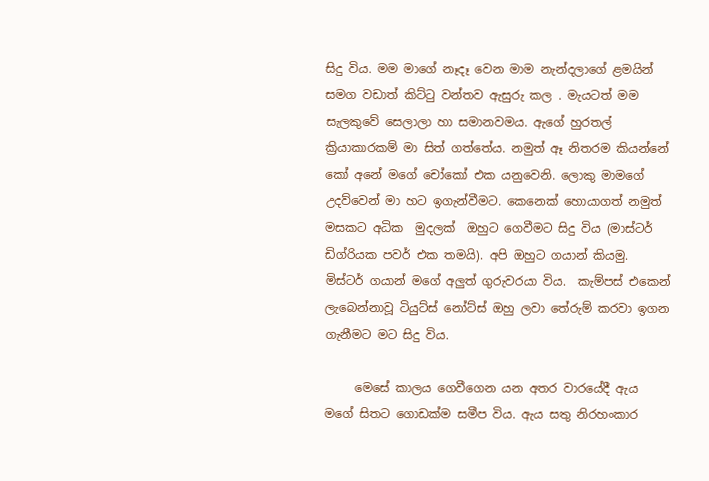සිදු විය. මම මාගේ නෑදෑ වෙන මාම නැන්දලාගේ ළමයින් සමග වඩාත් කිට්ටු වන්තව ඇසුරු කල . මැයටත් මම සැලකුවේ සෙලාලා හා සමානවමය. ඇගේ හුරතල් ක්‍රියාකාරකම් මා සිත් ගත්තේය. නමුත් ඈ නිතරම කියන්නේ කෝ අනේ මගේ චෝකෝ එක යනුවෙනි. ලොකු මාමගේ උදව්වෙන් මා හට ඉගැන්වීමට. කෙනෙක් හොයාගත් නමුත් මසකට අධික  මුදලක්  ඔහුට ගෙවීමට සිදු විය (මාස්ටර් ඩිග්රියක පවර් එක තමයි). අපි ඔහුට ගයාන් කියමු. මිස්ටර් ගයාන් මගේ අලුත් ගුරුවරයා විය.  කැම්පස් එකෙන් ලැබෙන්නාවූ ටියුට්ස් නෝට්ස් ඔහු ලවා තේරුම් කරවා ඉගන ගැනීමට මට සිදු විය.

     මෙසේ කාලය ගෙවීගෙන යන අතර වාරයේදී ඇය මගේ සිතට ගොඩක්ම සමීප විය. ඇය සතු නිරහංකාර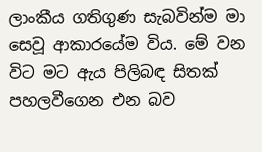ලාංකීය ගතිගුණ සැබවින්ම මා සෙවූ ආකාරයේම විය. මේ වන විට මට ඇය පිලිබඳ සිතක් පහලවීගෙන එන බව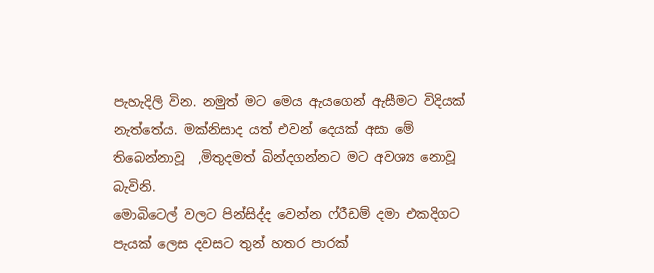පැහැදිලි වින. නමුත් මට මෙය ඇයගෙන් ඇසීමට විදියක් නැත්තේය. මක්නිසාද යත් එවන් දෙයක් අසා මේ තිබෙන්නාවූ  ,මිතුදමත් බින්දගන්නට මට අවශ්‍ය නොවූ බැවිනි.
මොබිටෙල් වලට පින්සිද්ද වෙන්න ෆ්රීඩම් දමා එකදිගට පැයක් ලෙස දවසට තුන් හතර පාරක්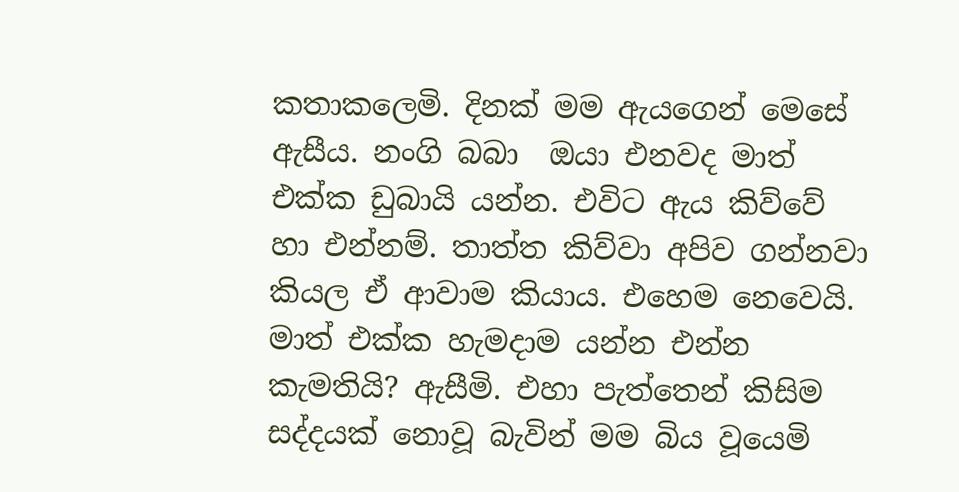කතාකලෙමි. දිනක් මම ඇයගෙන් මෙසේ ඇසීය. නංගි බබා  ඔයා එනවද මාත් එක්ක ඩුබායි යන්න. එවිට ඇය කිව්වේ හා එන්නම්. තාත්ත කිව්වා අපිව ගන්නවා කියල ඒ ආවාම කියාය. එහෙම නෙවෙයි. මාත් එක්ක හැමදාම යන්න එන්න කැමතියි? ඇසීමි. එහා පැත්තෙන් කිසිම සද්දයක් නොවූ බැවින් මම බිය වූයෙමි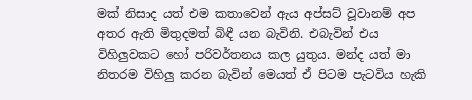මක් නිසාද යත් එම කතාවෙන් ඇය අප්සට් වූවානම් අප අතර ඇති මිතුදමත් බිඳී යන බැවිනි. එබැවින් එය විහිලුවකට හෝ පරිවර්තනය කල යුතුය. මන්ද යත් මා නිතරම විහිලු කරන බැවින් මෙයත් ඒ පිටම පැටවිය හැකි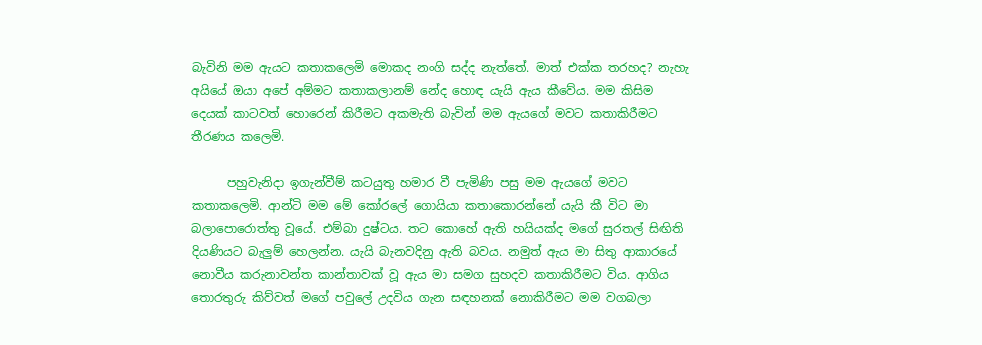බැවිනි මම ඇයට කතාකලෙමි මොකද නංගි සද්ද නැත්තේ. මාත් එක්ක තරහද? නැහැ අයියේ ඔයා අපේ අම්මට කතාකලානම් නේද හොඳ යැයි ඇය කීවේය. මම කිසිම දෙයක් කාටවත් හොරෙන් කිරීමට අකමැති බැවින් මම ඇයගේ මවට කතාකිරීමට තීරණය කලෙමි.

      පහුවැනිදා ඉගැන්වීම් කටයුතු හමාර වී පැමිණි පසු මම ඇයගේ මවට කතාකලෙමි. ආන්ටි මම මේ කෝරලේ ගොයියා කතාකොරන්නේ යැයි කී විට මා බලාපොරොත්තු වූයේ. එම්බා දුෂ්ටය. තට කොහේ ඇති හයියක්ද මගේ සුරතල් සිඟිති දියණියට බැලුම් හෙලන්න. යැයි බැනවදිනු ඇති බවය. නමුත් ඇය මා සිතු ආකාරයේ නොවීය කරුනාවන්ත කාන්තාවක් වූ ඇය මා සමග සුහදව කතාකිරීමට විය. ආගිය තොරතුරු කිව්වත් මගේ පවුලේ උදවිය ගැන සඳහනක් නොකිරීමට මම වගබලා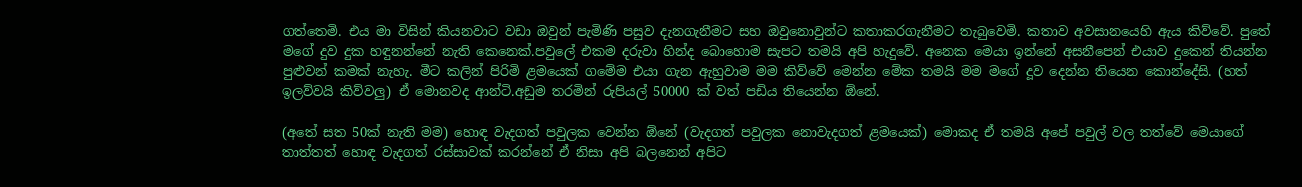ගත්තෙමි. එය මා විසින් කියනවාට වඩා ඔවුන් පැමිණි පසුව දැනගැනීමට සහ ඔවුනොවුන්ට කතාකරගැනීමට තැබුවෙමි. කතාව අවසානයෙහි ඇය කිව්වේ. පුතේ මගේ දුව දුක හඳුනන්නේ නැති කෙනෙක්.පවුලේ එකම දරුවා හින්ද බොහොම සැපට තමයි අපි හැදුවේ. අනෙක මෙයා ඉන්නේ අසනීපෙන් එයාව දුකෙන් තියන්න පුළුවන් කමක් නැහැ. මීට කලින් පිරිමි ළමයෙක් ගමේම එයා ගැන ඇහුවාම මම කිව්වේ මෙන්න මේක තමයි මම මගේ දූව දෙන්න තියෙන කොන්දේසි. (හත් ඉලව්වයි කිව්වලු) ඒ මොනවද ආන්ටි.අඩුම තරමින් රුපියල් 50000 ක් වත් පඩිය තියෙන්න ඕනේ.

(අතේ සත 50ක් නැති මම) හොඳ වැදගත් පවුලක වෙන්න ඕනේ (වැදගත් පවුලක නොවැදගත් ළමයෙක්) මොකද ඒ තමයි අපේ පවුල් වල තත්වේ මෙයාගේ තාත්තත් හොඳ වැදගත් රස්සාවක් කරන්නේ ඒ නිසා අපි බලනෙන් අපිට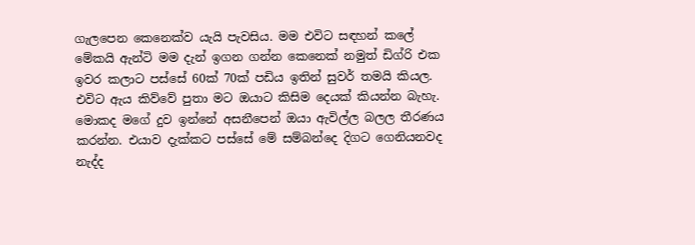ගැලපෙන කෙනෙක්ව යැයි පැවසිය. මම එවිට සඳහන් කලේ මේකයි ඇන්ටි මම දැන් ඉගන ගන්න කෙනෙක් නමුත් ඩිග්රි එක ඉවර කලාට පස්සේ 60ක් 70ක් පඩිය ඉතින් සුවර් තමයි කියල. එවිට ඇය කිව්වේ පුතා මට ඔයාට කිසිම දෙයක් කියන්න බැහැ. මොකද මගේ දුව ඉන්නේ අසනීපෙන් ඔයා ඇවිල්ල බලල තීරණය කරන්න. එයාව දැක්කට පස්සේ මේ සම්බන්දෙ දිගට ගෙනියනවද නැද්ද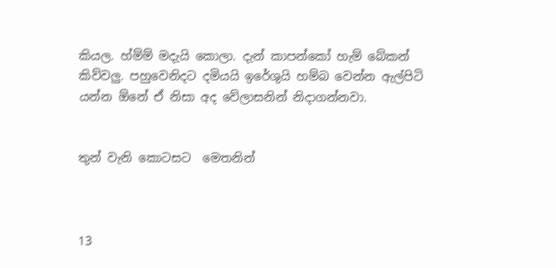කියල. හ්ම්ම් මදැයි කොලා. දැන් කාපන්කෝ හැම් බේකන් කිව්වලු. පහුවෙනිදට දමියයි ඉරේශුයි හම්බ වෙන්න ඇල්පිටි යන්න ඕනේ ඒ නිසා අද වේලාසනින් නිදාගන්නවා.


තුන් වැනි කොටසට  මෙතනින්



13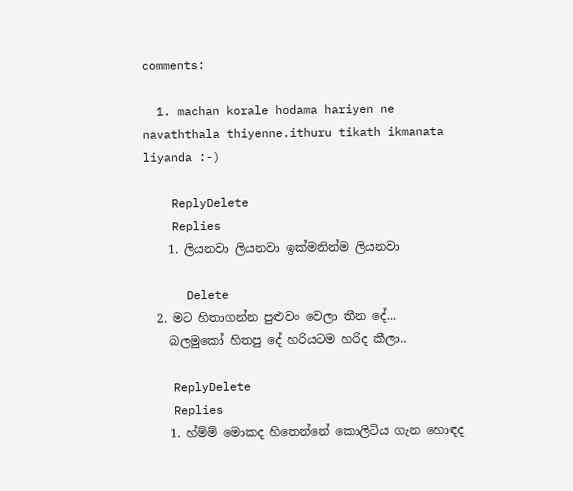comments:

  1. machan korale hodama hariyen ne navaththala thiyenne.ithuru tikath ikmanata liyanda :-)

    ReplyDelete
    Replies
    1. ලියනවා ලියනවා ඉක්මනින්ම ලියනවා

      Delete
  2. මට හිතාගන්න පුළුවං වෙලා තීන දේ...
    බලමුකෝ හිතපු දේ හරියටම හරිද කීලා..

    ReplyDelete
    Replies
    1. හ්ම්ම් මොකද හිතෙන්නේ කොලිටිය ගැන හොඳද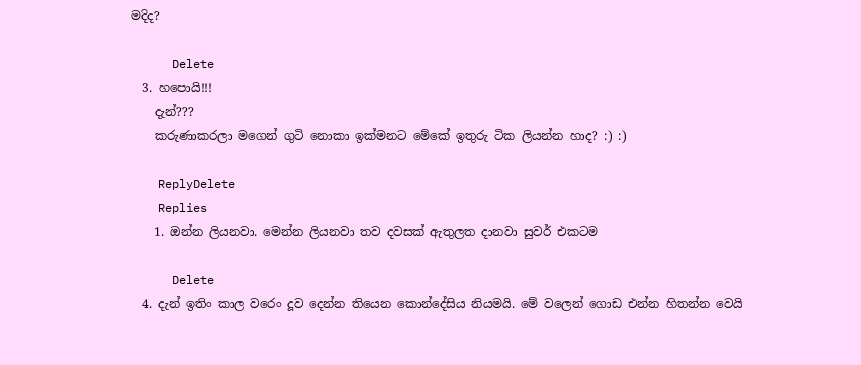මදිද?

      Delete
  3. හපොයි!!!
    දැන්???
    කරුණාකරලා මගෙන් ගුටි නොකා ඉක්මනට මේකේ ඉතුරු ටික ලියන්න හාද? :) :)

    ReplyDelete
    Replies
    1. ඔන්න ලියනවා. මෙන්න ලියනවා තව දවසක් ඇතුලත දානවා සුවර් එකටම

      Delete
  4. දැන් ඉතිං කාල වරෙං දූව දෙන්න තියෙන කොන්දේසිය නියමයි. මේ වලෙන් ගොඩ එන්න හිතන්න වෙයි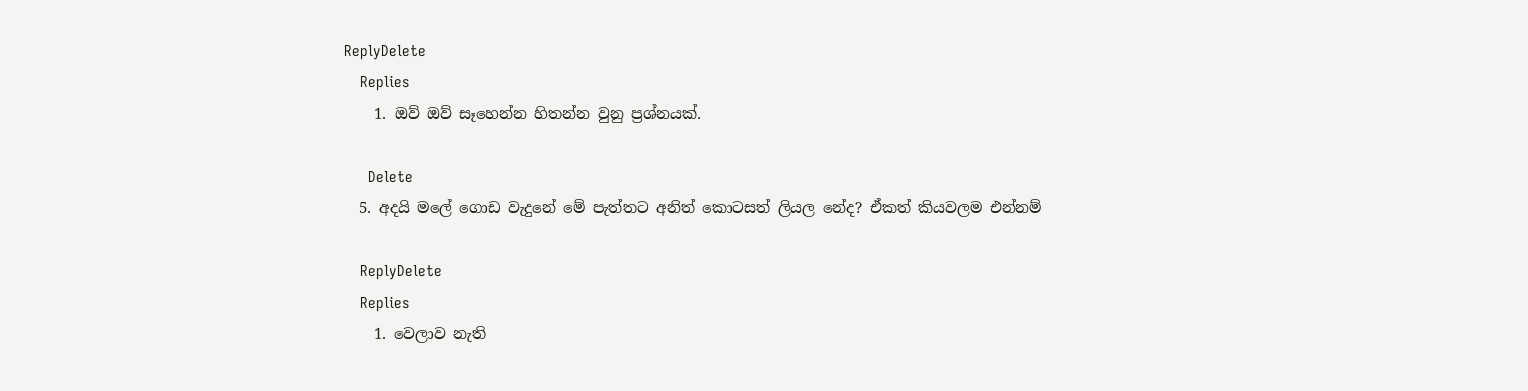ReplyDelete
    Replies
    1. ඔව් ඔව් සෑහෙන්න හිතන්න වුනු ප්‍රශ්නයක්.

      Delete
  5. අදයි මලේ ගොඩ වැදුනේ මේ පැත්තට අනිත් කොටසත් ලියල නේද? ඒකත් කියවලම එන්නම්

    ReplyDelete
    Replies
    1. වෙලාව නැති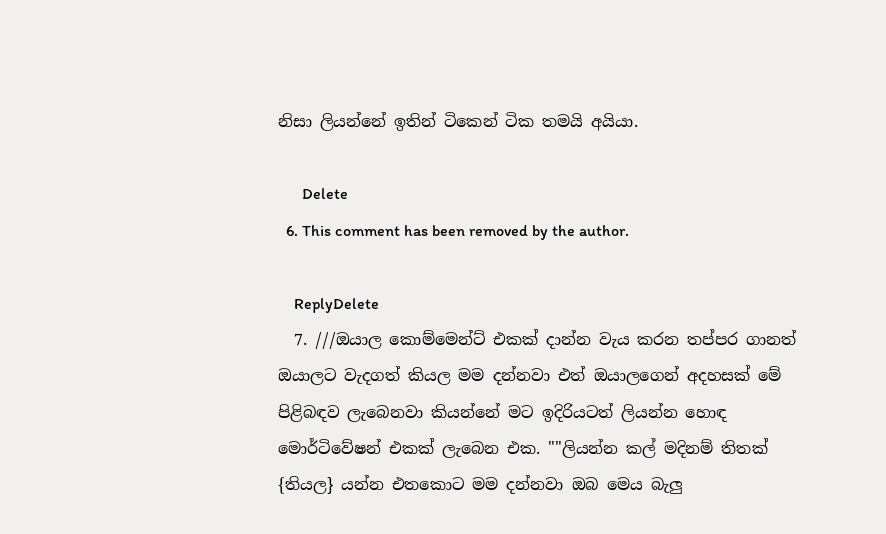නිසා ලියන්නේ ඉතින් ටිකෙන් ටික තමයි අයියා.

      Delete
  6. This comment has been removed by the author.

    ReplyDelete
  7. ///ඔයාල කොම්මෙන්ට් එකක් දාන්න වැය කරන තප්පර ගානත් ඔයාලට වැදගත් කියල මම දන්නවා එත් ඔයාලගෙන් අදහසක් මේ පිළිබඳව ලැබෙනවා කියන්නේ මට ඉදිරියටත් ලියන්න හොඳ මොර්ටිවේෂන් එකක් ලැබෙන එක. ""ලියන්න කල් මදිනම් තිතක් {තියල} යන්න එතකොට මම දන්නවා ඔබ මෙය බැලු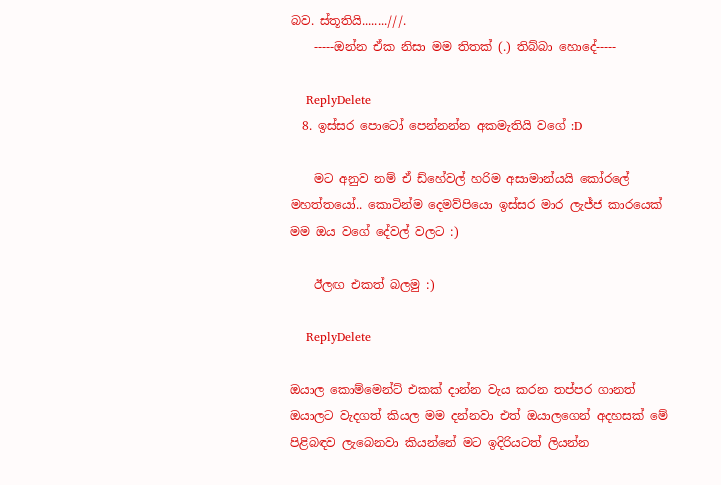බව. ස්තූතියි........///.
    -----ඔන්න ඒක නිසා මම තිතක් (.) තිබ්බා හොදේ-----

    ReplyDelete
  8. ඉස්සර පොටෝ පෙන්නන්න අකමැතියි වගේ :D

    මට අනුව නම් ඒ ඩ්හේවල් හරිම අසාමාන්යයි කෝරලේ මහත්තයෝ.. කොටින්ම දෙමව්පියො ඉස්සර මාර ලැජ්ජ කාරයෙක් මම ඔය වගේ දේවල් වලට :)

    ඊලඟ එකත් බලමු :)

    ReplyDelete

ඔයාල කොම්මෙන්ට් එකක් දාන්න වැය කරන තප්පර ගානත් ඔයාලට වැදගත් කියල මම දන්නවා එත් ඔයාලගෙන් අදහසක් මේ පිළිබඳව ලැබෙනවා කියන්නේ මට ඉදිරියටත් ලියන්න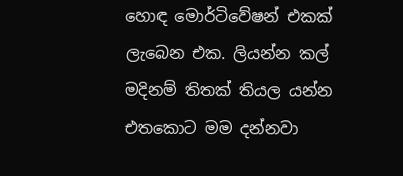හොඳ මොර්ටිවේෂන් එකක් ලැබෙන එක. ලියන්න කල් මදිනම් තිතක් තියල යන්න එතකොට මම දන්නවා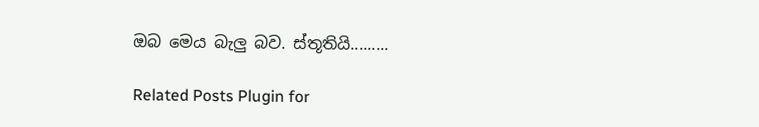ඔබ මෙය බැලු බව. ස්තූතියි.........

Related Posts Plugin for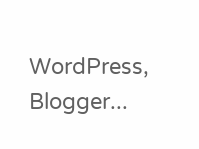WordPress, Blogger...